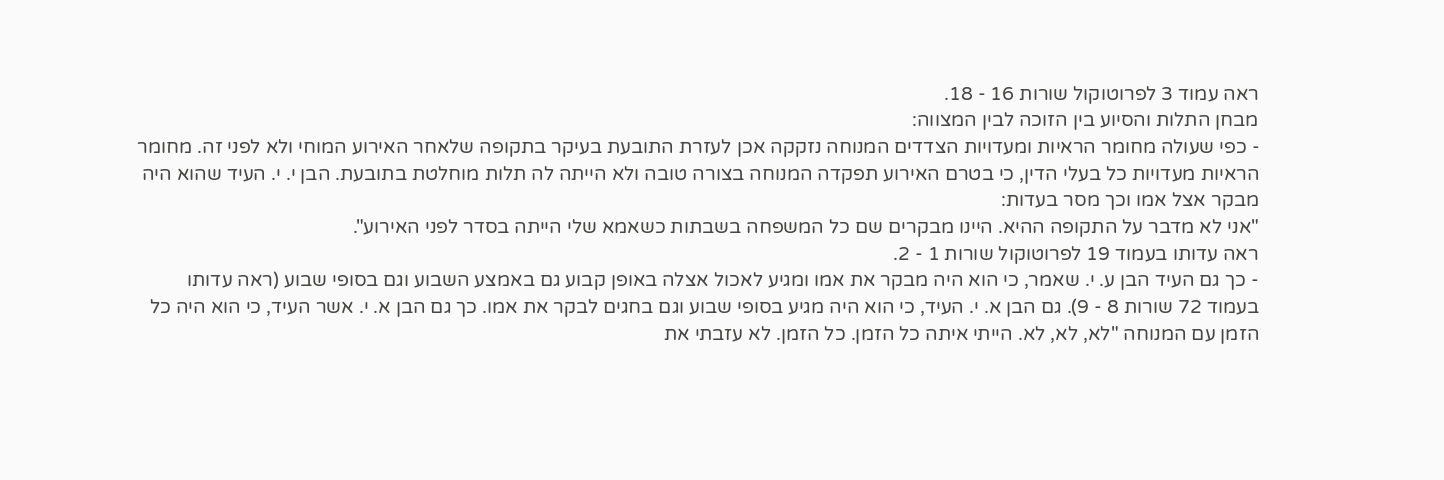ראה עמוד 3 לפרוטוקול שורות 16 - 18.
מבחן התלות והסיוע בין הזוכה לבין המצווה:
- כפי שעולה מחומר הראיות ומעדויות הצדדים המנוחה נזקקה אכן לעזרת התובעת בעיקר בתקופה שלאחר האירוע המוחי ולא לפני זה. מחומר הראיות מעדויות כל בעלי הדין, כי בטרם האירוע תפקדה המנוחה בצורה טובה ולא הייתה לה תלות מוחלטת בתובעת. הבן י. י. העיד שהוא היה מבקר אצל אמו וכך מסר בעדות:
"אני לא מדבר על התקופה ההיא. היינו מבקרים שם כל המשפחה בשבתות כשאמא שלי הייתה בסדר לפני האירוע".
ראה עדותו בעמוד 19 לפרוטוקול שורות 1 - 2.
- כך גם העיד הבן ע. י. שאמר, כי הוא היה מבקר את אמו ומגיע לאכול אצלה באופן קבוע גם באמצע השבוע וגם בסופי שבוע (ראה עדותו בעמוד 72 שורות 8 - 9). גם הבן א. י. העיד, כי הוא היה מגיע בסופי שבוע וגם בחגים לבקר את אמו. כך גם הבן א. י. אשר העיד, כי הוא היה כל הזמן עם המנוחה "לא, לא, לא. הייתי איתה כל הזמן. כל הזמן. לא עזבתי את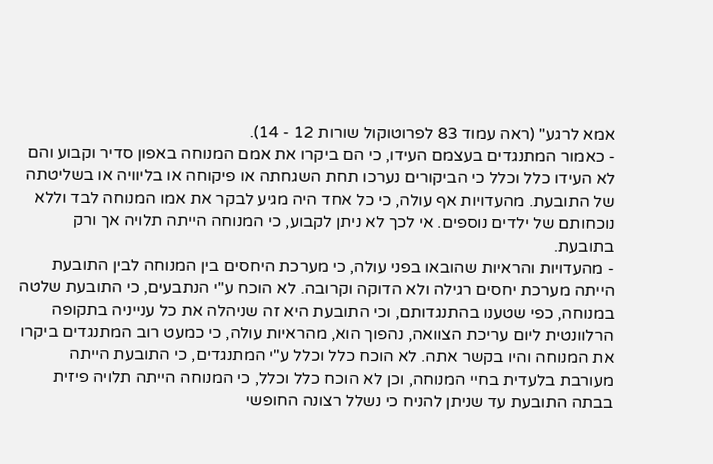אמא לרגע" (ראה עמוד 83 לפרוטוקול שורות 12 - 14).
- כאמור המתנגדים בעצמם העידו, כי הם ביקרו את אמם המנוחה באפון סדיר וקבוע והם לא העידו כלל וכלל כי הביקורים נערכו תחת השגחתה או פיקוחה או בליוויה או בשליטתה של התובעת. מהעדויות אף עולה, כי כל אחד היה מגיע לבקר את אמו המנוחה לבד וללא נוכחותם של ילדים נוספים. אי לכך לא ניתן לקבוע, כי המנוחה הייתה תלויה אך ורק בתובעת.
- מהעדויות והראיות שהובאו בפני עולה, כי מערכת היחסים בין המנוחה לבין התובעת הייתה מערכת יחסים רגילה ולא הדוקה וקרובה. לא הוכח ע"י הנתבעים, כי התובעת שלטה במנוחה, כפי שטענו בהתנגדותם, וכי התובעת היא זה שניהלה את כל ענייניה בתקופה הרלוונטית ליום עריכת הצוואה, נהפוך הוא, מהראיות עולה, כי כמעט רוב המתנגדים ביקרו את המנוחה והיו בקשר אתה. לא הוכח כלל וכלל ע"י המתנגדים, כי התובעת הייתה מעורבת בלעדית בחיי המנוחה, וכן לא הוכח כלל וכלל, כי המנוחה הייתה תלויה פיזית בבתה התובעת עד שניתן להניח כי נשלל רצונה החופשי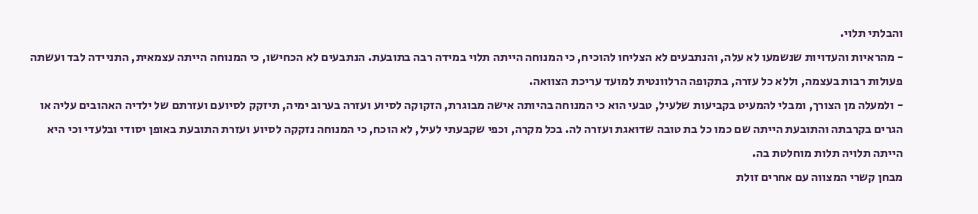והבלתי תלוי.
- מהראיות והעדויות שנשמעו לא עלה, והנתבעים לא הצליחו להוכיח, כי המנוחה הייתה תלוי במידה רבה בתובעת. הנתבעים לא הכחישו, כי המנוחה הייתה עצמאית, התניידה לבד ועשתה פעולות רבות בעצמה, וללא כל עזרה, בתקופה הרלוונטית למועד עריכת הצוואה.
- ולמעלה מן הצורך, ומבלי להמעיט בקביעות שלעיל, טבעי הוא כי המנוחה בהיותה אישה מבוגרת, הזקוקה לסיוע ועזרה בערוב ימיה, תיזקק לסיועם ועזרתם של ילדיה האהובים עליה או הגרים בקרבתה והתובעת הייתה שם כמו כל בת טובה שדואגת ועזרה לה. בכל מקרה, וכפי שקבעתי לעיל, לא הוכח, כי המנוחה נזקקה לסיוע ועזרת התובעת באופן יסודי ובלעדי וכי היא הייתה תלויה תלות מוחלטת בה.
מבחן קשרי המצווה עם אחרים זולת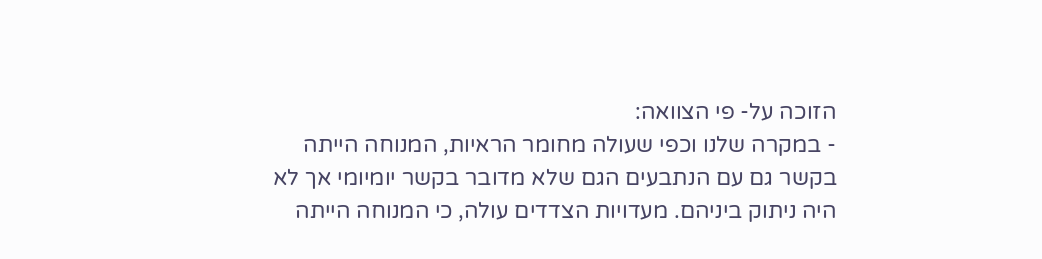הזוכה על- פי הצוואה:
- במקרה שלנו וכפי שעולה מחומר הראיות, המנוחה הייתה בקשר גם עם הנתבעים הגם שלא מדובר בקשר יומיומי אך לא היה ניתוק ביניהם. מעדויות הצדדים עולה, כי המנוחה הייתה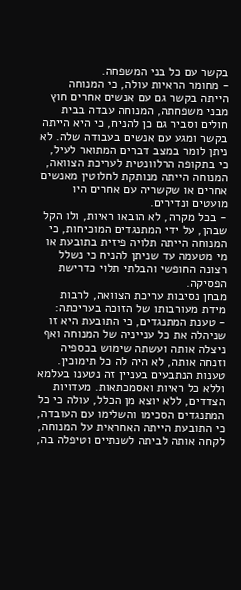בקשר עם כל בני המשפחה.
- מחומר הראיות עולה, כי המנוחה הייתה בקשר גם עם אנשים אחרים חוץ מבני משפחתה, המנוחה עבדה בבית חולים וסביר גם כן להניח, כי היא הייתה בקשר ומגע עם אנשים בעבודה שלה. לא ניתן לומר במצב דברים המתואר לעיל, כי בתקופה הרלוונטית לעריכת הצוואה, המנוחה הייתה מנותקת לחלוטין מאנשים אחרים או שקשריה עם אחרים היו מועטים ונדירים.
- בכל מקרה, לא הובאו ראיות, ולו הקל שבהן, על ידי המתנגדים המוכיחות, כי המנוחה הייתה תלויה פיזית בתובעת או מי מטעמה עד שניתן להניח כי נשלל רצונה החופשי והבלתי תלוי כדרישת הפסיקה.
מבחן נסיבות עריכת הצוואה, לרבות מידת מעורבותו של הזוכה בעריכתה:
- טענת המתנגדים, כי התובעת היא זו שניהלה את כל ענייניה של המנוחה ואף ניצלה אותה ועשתה שימוש בכספיה וזנחה אותה, לא היה לה כל תימוכין. טענות הנתבעים בעניין זה נטענו בעלמא וללא כל ראיות ואסמכתאות. מעדויות הצדדים, ללא יוצא מן הכלל, עולה כי כל המתנגדים הסכימו והשלימו עם העובדה, כי התובעת הייתה האחראית על המנוחה, לקחה אותה לביתה לשנתיים וטיפלה בה,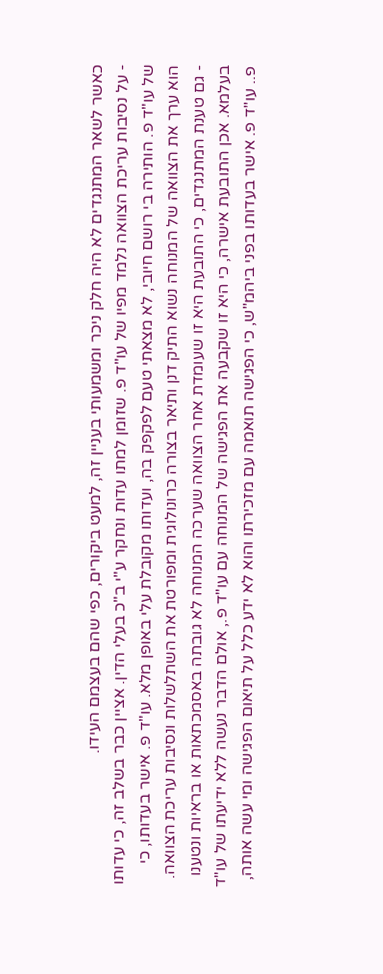כאשר לשאר המתנגדים לא היה חלק ניכר ומשמעותי בעניין זה, למעט ביקורים, כפי שהם בעצמם העידו.
- על נסיבות עריכת הצוואה נלמד מפיו של עו"ד פ. שזומן למתו עדות ונחקר ע"י ב"כ בעלי הדין. אציין כבר בשלב זה, כי עדותו של עו"ד פ. הותירה בי רושם חיובי, לא מצאתי טעם לפקפק בה, ועדותו מקובלת עלי באופן מלא. עו"ד פ. אישר בעדותו, כי הוא ערך את הצוואה של המנוחה נשוא התיק דנן ותיאר בצורה כרונולוגית ומפורטת את השתלשלות ונסיבות עריכת הצוואה.
- גם טענת המתנגדים, כי התובעת היא זו שעומדת אחר הצוואה שערכה המנוחה לא גובתה באסמכתאות או בראיות ונטענו בעלמא. אכן התובעת אישרה, כי היא זו שקבעה את הפגישה של המנוחה עם עו"ד פ., אולם הדבר נעשה ללא ידיעתו של עו"ד פ.. עו"ד פ. אישר בעדותו בפני ביהמ"ש, כי הפגישה תואמה עם מזכירתו והוא לא ידע כלל על תיאום הפגישה ומי עשה אותה,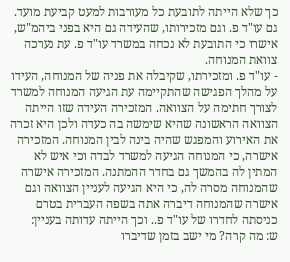כך שלא הייתה לתובעת כל מעורבות למעט קביעת מועד. גם עו"ד פ. וגם מזכירותו, שהעידה גם היא בפני ביהמ"ש, אישרו כי התובעת לא נכחה במשרד עו"ד פ. עת נערכה צוואת המנוחה.
- עו"ד פ. ומזכירתו, שקיבלה את פניה של המנוחה, העידו על מהלך הפגישה שהתקיימה עת הגיעה המנוחה למשרד לצורך חתימה על הצוואה. המזכירה העידה שזו הייתה הצוואה הראשונה שהיא שימשה בה כעדה ולכן היא זכרה את האירוע והמפגש שהיה בינה לבין המנוחה. המזכירה אישרה, כי המנוחה הגיעה למשרד לבדה וכי איש לא המתין לה בהמשך גם בחדר ההמתנה. המזכירה אישרה שהמנוחה מסרה לה, כי היא הגיעה לעניין הצוואה וגם אישרה שהמנוחה דיברה אתה בשפה העברית בטרם כניסתה לחדרו של עו"ד פ.. וכך הייתה עדותה בעניין:
ש: מה קרה? מי ישב בזמן שדיברו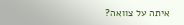איתה על צוואה?